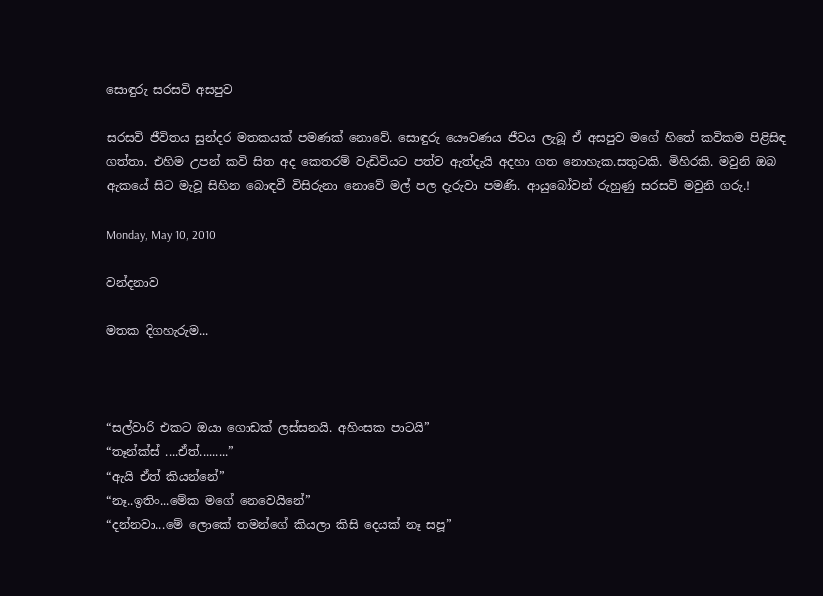සොඳුරු සරසවි අසපුව

සරසවි ජීවිතය සුන්දර මතකයක් පමණක් නොවේ. සොඳුරු යෞවණය ජීවය ලැබූ ඒ අසපුව මගේ හිතේ කවිකම පිළිසිඳ ගත්තා. එහිම උපන් කවි සිත අද කෙතරම් වැඩිවියට පත්ව ඇත්දැයි අදහා ගත නොහැක.සතුටකි. මිහිරකි. මවුනි ඔබ ඇකයේ සිට මැවූ සිහින බොඳවී විසිරුනා නොවේ මල් පල දැරුවා පමණි. ආයුබෝවන් රුහුණු සරසවි මවුනි ගරු.!

Monday, May 10, 2010

වන්දනාව

මතක දිගහැරුම...



“සල්වාරි එකට ඔයා ගොඩක් ලස්සනයි. අහිංසක පාටයි”
“තෑන්ක්ස් ....ඒත්.........”
“ඇයි ඒත් කියන්නේ”
“නෑ..ඉතිං...මේක මගේ නෙවෙයිනේ”
“දන්නවා...මේ ලොකේ තමන්ගේ කියලා කිසි දෙයක් නෑ සපූ”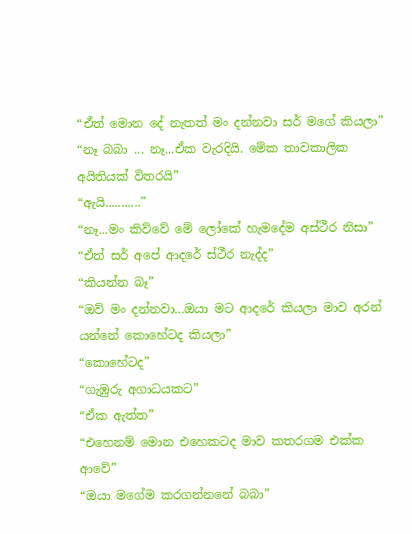“ඒත් මොන‍ දේ නැතත් මං දන්නවා සර් මගේ කියලා”
“නෑ බබා ... නෑ...ඒක වැරදියි. මේක තාවකාලික අයිතියක් විතරයි”
“ඇයි...........”
“නෑ...මං කිව්වේ මේ ලෝකේ හැමදේම අස්ථීර නිසා”
“ඒත් සර් අපේ ආදරේ ස්ථීර නැද්ද”
“කියන්න බෑ”
“ඔව් මං දන්නවා...ඔයා මට ආදරේ කියලා මාව අරන් යන්නේ කොහේටද කියලා”
“කොහේටද”
“ගැඹුරු අගාධයකට”
“ඒක ඇත්ත”
“එහෙනම් මොන එහෙකටද මාව කතරගම එක්ක ආවේ”
“ඔයා මගේම කරගන්නනේ බබා”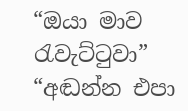“ඔයා මාව රැවැට්ටුවා”
“අඬන්න එපා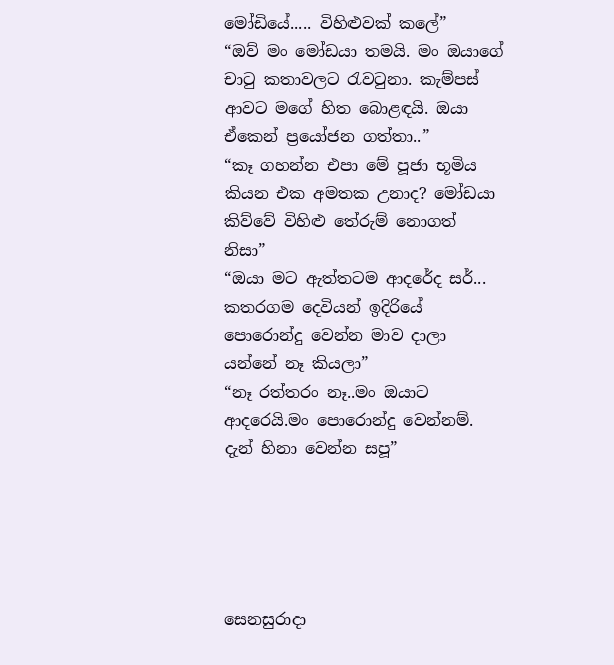මෝඩියේ..... විහිළුවක් කලේ”
“ඔව් මං මෝඩයා තමයි. මං ඔයාගේ චාටු කතාවලට රැවටුනා. කැම්පස් ආවට මගේ හිත බොළඳයි. ඔයා ඒකෙන් ප්‍රයෝජන ගත්තා..”
“කෑ ගහන්න එපා මේ පූජා භූමිය කියන එක අමතක උනාද? මෝඩයා කිව්වේ විහිළු තේරුම් නොගත් නිසා”
“ඔයා මට ඇත්තටම ආදරේද සර්... කතරගම දෙවියන් ඉදිරියේ පොරොන්දු වෙන්න මාව දාලා යන්නේ‍‍‍ නෑ කියලා”
“නෑ රත්තරං නෑ..මං ඔයාට ආදරෙයි.මං පොරොන්දු වෙන්නම්. දැන් හිනා වෙන්න සපූ”





සෙනසුරාදා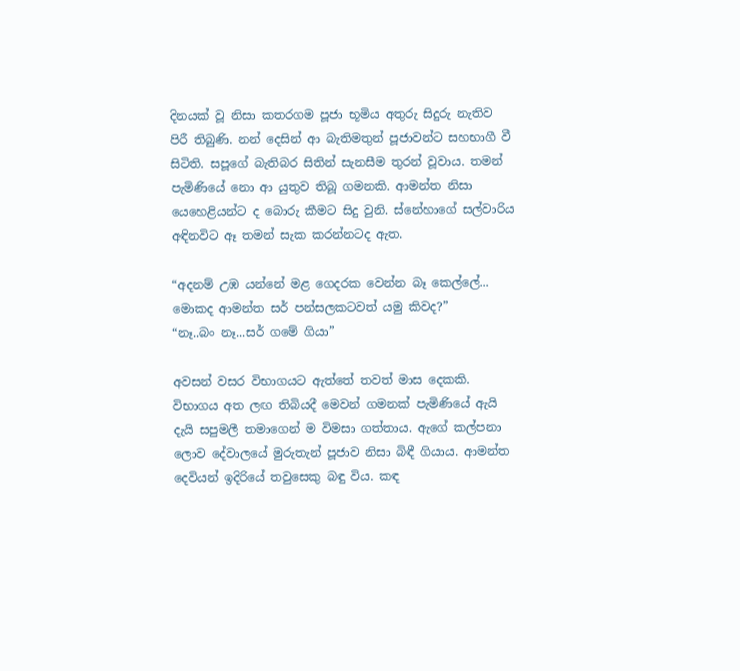දිනයක් වූ නිසා කතරගම පූජා භූමිය අතුරු සිදුරු නැතිව පිරී තිබුණි. නන් දෙසින් ආ බැතිමතුන් පූජාවන්ට සහභාගී වී සිටිති. සපූගේ බැතිබර සිතින් සැනසීම තුරන් වූවාය. තමන් පැමිණියේ නො ආ යුතුව තිබූ ගමනකි. ආමන්ත නිසා යෙහෙළියන්ට ද බොරු කීමට සිදු වුනි. ස්නේහාගේ සල්වාරිය අඳිනවිට ඈ තමන් සැක කරන්නටද ඇත.

“අදනම් උඹ යන්නේ මළ ගෙදරක වෙන්න බෑ කෙල්ලේ... මොකද ආමන්ත සර් පන්සලකටවත් යමු කිවද?”
“නෑ..බං නෑ...සර් ගමේ ගියා”

අවසන් වසර විභාගයට ඇත්තේ තවත් මාස දෙකකි. විභාගය අත ලඟ තිබියදී මෙවන් ගමනක් පැමිණියේ ඇයි දැයි සපුමලී තමාගෙන් ම විමසා ගත්තාය. ඇගේ කල්පනා ලොව දේවාලයේ මුරුතැන් පූජාව නිසා බිඳී ගියාය. ආමන්ත දෙවියන් ඉදිරියේ තවුසෙකු බඳු විය. කඳ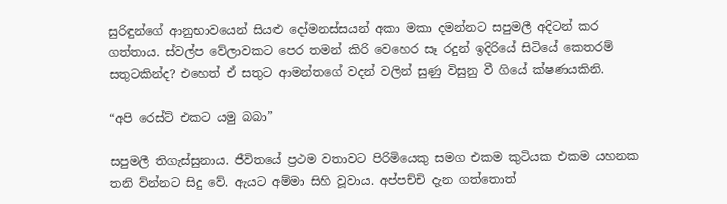සුරිඳුන්ගේ ආනුභාවයෙන් සියළු දෝමනස්සයන් අකා මකා දමන්නට සපුමලී අදිටන් කර ගත්තාය. ස්වල්ප වේලාවකට පෙර තමන් කිරි වෙහෙර සෑ රදුන් ඉදිරියේ සිටියේ කෙතරම් සතුටකින්ද? එහෙත් ඒ සතුට ආමන්තගේ වදන් වලින් සුණු විසුනු වී ගියේ ක්ෂණයකිනි.

“අපි රෙස්ට් එකට යමු බබා”

සපුමලී තිගැස්සුනාය. ජීවිතයේ ප්‍රථම වතාවට පිරිමියෙකු සමග එකම කුටියක එකම යහනක තනි ව්න්නට සිදු වේ. ඇයට අම්මා සිහි වූවාය. අප්පච්චි දැන ගත්තොත්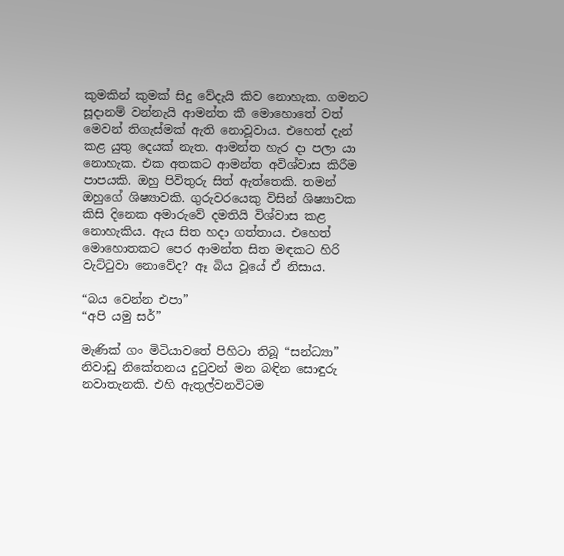කුමකින් කුමක් සිදු වේදැයි කිව නො‍හැක. ගමනට සූදානම් වන්නැයි ආමන්ත කී මොහොතේ වත් මෙවන් තිගැස්මක් ඇති නොවූවාය. එහෙත් දැන් කළ යුතු දෙයක් නැත. ආමන්ත හැර දා පලා යා නොහැක. එක අතකට ආමන්ත අවිශ්වාස කිරීම පාපයකි. ඔහු පිවිතුරු සිත් ඇත්තෙකි. තමන් ඔහුගේ ශිෂ්‍යාවකි. ගුරුවරයෙකු විසින් ශිෂ්‍යාවක කිසි දිනෙක අමාරුවේ දමතියි විශ්වාස කළ නොහැකිය. ඇය සිත හදා ගත්තාය. එහෙත් මොහොතකට පෙර ආමන්ත සිත මඳකට හිරි වැට්ටුවා නොවේද? ඈ බිය වූයේ ඒ නිසාය.

“බය වෙන්න එපා”
“අපි යමු සර්”

මැණික් ගං මිටියාවතේ පිහිටා තිබූ “සන්ධ්‍යා” නිවාඩු නිකේතනය දුටුවන් මන බඳින සොඳුරු නවාතැනකි. එහි ඇතුල්වනවිටම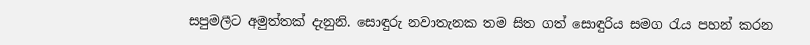සපුමලීට අමුත්තක් දැනුනි. සොඳුරු නවාතැනක තම සිත ගත් සොඳුරිය සමග රැය පහන් කරන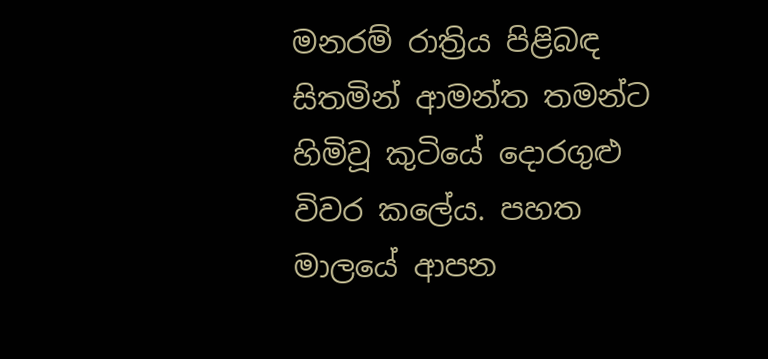මනරම් රාත්‍රිය පිළිබඳ සිතමින් ආමන්ත තමන්ට හිමිවූ කුටියේ දොරගුළු විවර කලේය. පහත මාලයේ ආපන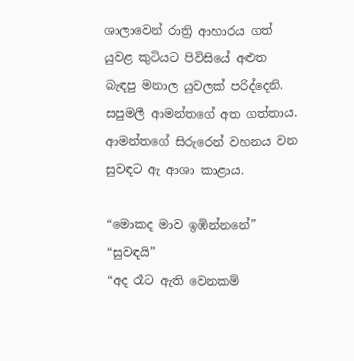ශාලාවෙන් රාත්‍රි ආහාරය ගත් යුවළ කුටියට පිවිසියේ අළුත බැඳපු මනාල යුවලක් පරිද්දෙනි. සපුමලී ආමන්තගේ අත ගත්තාය. ආමන්තගේ සිරුරෙන් වහනය වන සුවඳට ඇ ආශා කාළාය.

“මොකද මාව ඉඹින්නනේ”
“සුවඳයි”
“අද රෑට ඇති වෙනකම්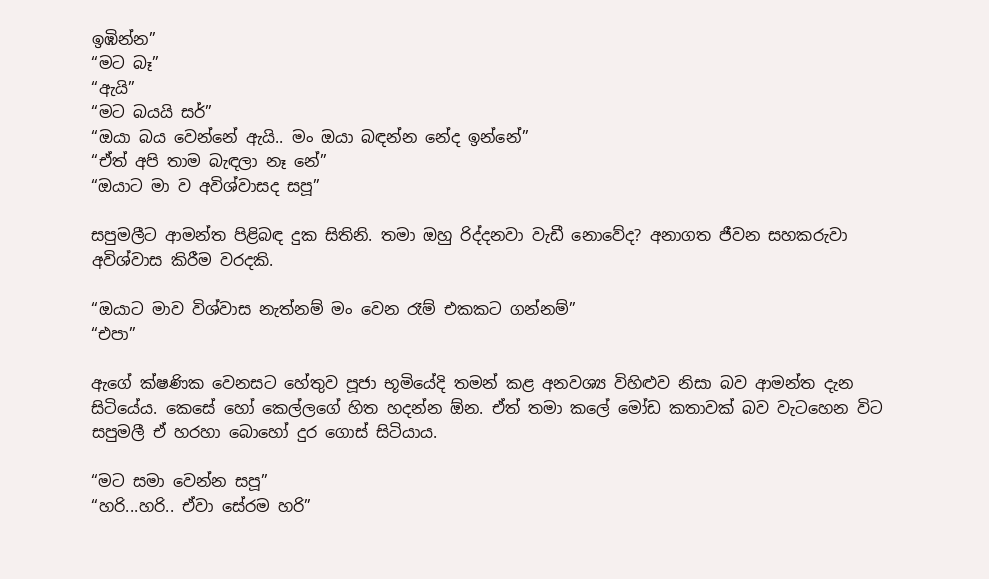ඉඹින්න”
“මට බෑ”
“ඇයි”
“මට බයයි සර්”
“ඔයා බය වෙන්නේ ඇයි.. මං ඔයා බඳන්න නේද ඉන්නේ”
“ඒත් අපි තාම බැඳලා නෑ නේ”
“ඔයාට මා ව අවිශ්වාසද සපූ”

සපුමලීට ආමන්ත පිළිබඳ දුක සිතිනි. තමා ඔහු රිද්දනවා වැඩී නොවේද? අනාගත ජීවන සහකරුවා අවිශ්වාස කිරීම වරදකි.

“ඔයාට මාව විශ්වාස නැත්නම් මං වෙන රෑම් එකකට ගන්නම්”
“එපා”

ඇගේ ක්ෂණික වෙනසට හේතුව පූජා භූමියේදි තමන් කළ අනවශ්‍ය විහිළුව නිසා බව ආමන්ත දැන සිටියේය. කෙසේ හෝ කෙල්ලගේ හිත හදන්න ඕන. ඒත් තමා කලේ මෝඩ කතාවක් බව වැටහෙන විට සපුමලී ඒ හරහා බොහෝ දුර ගොස් සිටියාය.

“මට සමා වෙන්න සපූ”
“හරි...හරි.. ඒවා සේරම හරි”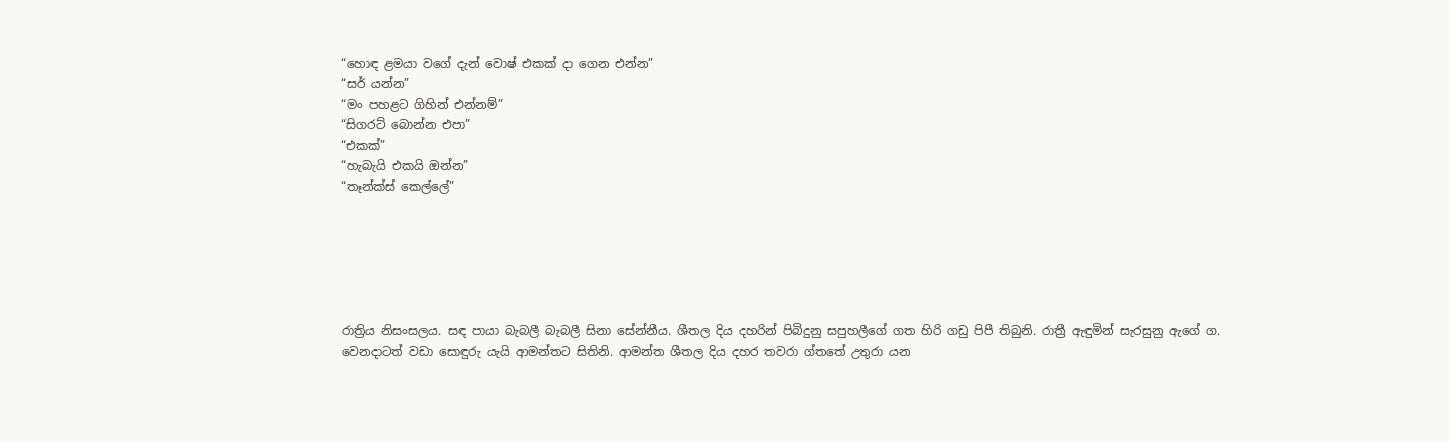“හොඳ ළමයා වගේ දැන් වොෂ් එකක් දා ගෙන එන්න”
“සර් යන්න”
“මං පහළට ගිහින් එන්නම්”
“සිගරට් බොන්න එපා”
“එකක්”
“හැබැයි එකයි ඔන්න”
“තෑන්ක්ස් කෙල්ලේ”






රාත්‍රිය නිසංසලය. සඳ පායා බැබලී බැබලී සිනා සේන්නීය. ශීතල දිය දහරින් පිබිදුනු සපුහලීගේ ගත හිරි ගඩු පිපී තිබුනි. රාත්‍රී ඇඳුමින් සැරසුනු ඇගේ ග. වෙනදාටත් වඩා සොඳුරු යැයි ආමන්තට සිතිනි. ආමන්ත ශීතල දිය දහර තවරා ග්තතේ උතුරා යන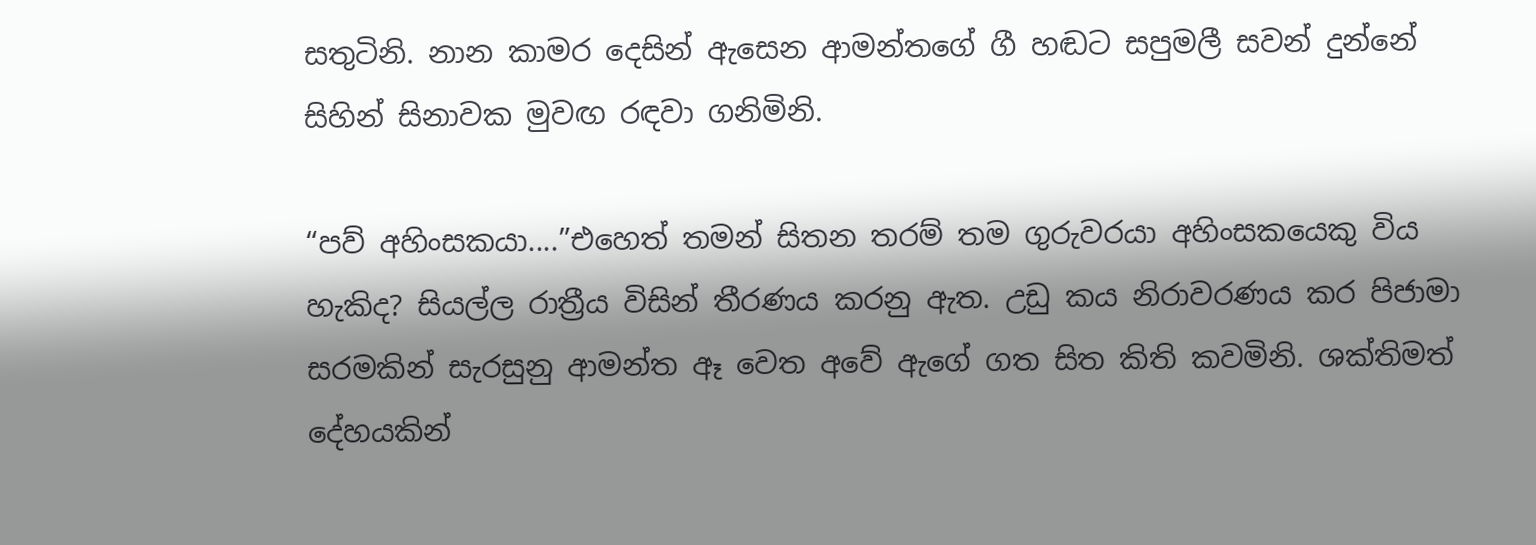සතුටිනි. නාන කාමර දෙසින් ඇසෙන ආමන්තගේ ගී හඬට සපුමලී සවන් දුන්නේ සිහින් සිනාවක මුවඟ රඳවා ගනිමිනි.

“පව් අහිංසකයා....”එහෙත් තමන් සිතන තරම් තම ගුරුවරයා අහිංසකයෙකු විය හැකිද? සියල්ල රාත්‍රීය විසින් තීරණය කරනු ඇත. උඩු කය නිරාවරණය කර පිජාමා සරමකින් සැරසුනු ආමන්ත ඈ වෙත අවේ ඇගේ ගත සිත කිති කවමිනි. ශක්තිමත් දේහයකින්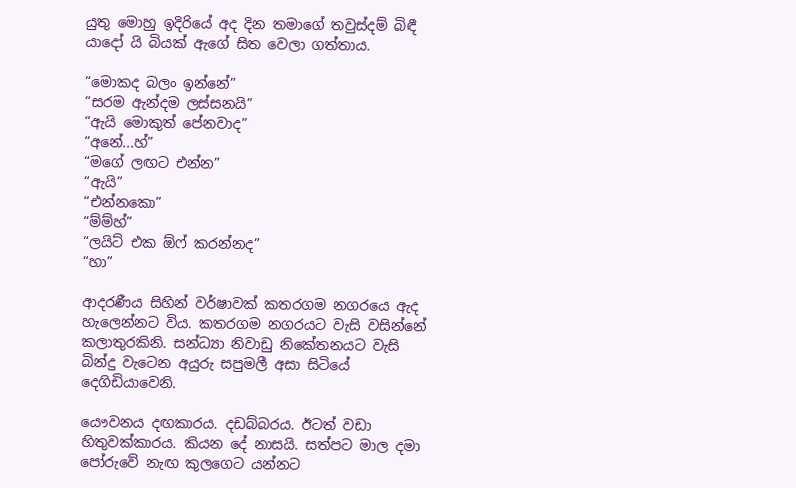යුතු මොහු ඉදිරියේ අද දින තමාගේ තවුස්දම් බිඳී යාදෝ යි බියක් ඇගේ සිත වෙලා ගත්තාය.

“මොකද බලං ඉන්නේ”
“සරම ඇන්දම ලස්සනයි”
“ඇයි මොකුත් පේනවාද”
“අනේ...හ්”
“මගේ ලඟට එන්න”
“ඇයි”
“එන්නකො”
“ම්ම්හ්”
“ලයිට් එක ඕෆ් කරන්නද”
“හා”

ආදරණීය සිහින් වර්ෂාවක් කතරගම නගරය‍ෙ ඇද හැලෙන්නට විය. කතරගම නගරයට වැසි වසින්නේ කලාතුරකිනි. සන්ධ්‍යා නිවාඩු නිකේතනයට වැසි බින්දු වැටෙන අයුරු සපුමලී අසා සිටියේ දෙගිඩියාවෙනි.

යෞවනය දඟකාරය. දඩබ්බරය. ඊටත් වඩා හිතුවක්කාරය. කියන දේ නාසයි. සත්පට මාල දමා පෝරුවේ නැඟ කුලගෙට යන්නට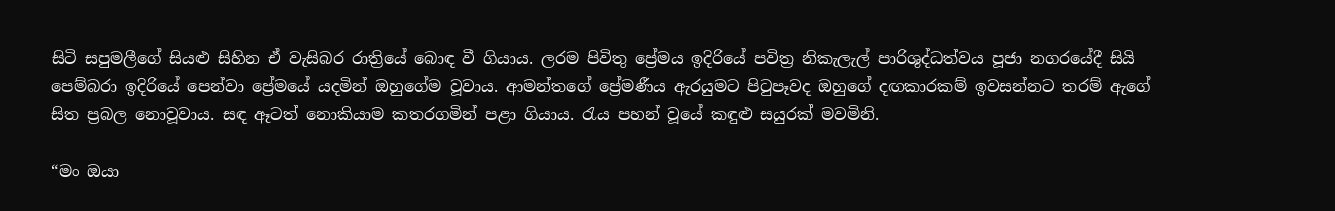සිටි සපුමලීගේ සියළු සිහින ඒ වැසිබර රාත්‍රියේ බොඳ වී ගියාය. ලරම පිවිතු ප්‍රේමය ඉදිරියේ පවිත්‍ර නිකැලැල් පාරිශුද්ධත්වය පූජා නගරයේදී සියි පෙම්බරා ඉදිරියේ පෙන්වා ප්‍රේමයේ යදමින් ඔහුගේම වූවාය. ආමන්තගේ ප්‍රේමණීය ඇරයුමට පිටුපෑවද ඔහුගේ දඟකාරකම් ඉවසන්නට තරම් ඇගේ සිත ප්‍රබල නොවූවාය. සඳ ඈටත් නොකියාම කතරගමින් පළා ගියාය. රැය පහන් වූයේ කඳුළු සයුරක් මවමිනි.

“මං ඔයා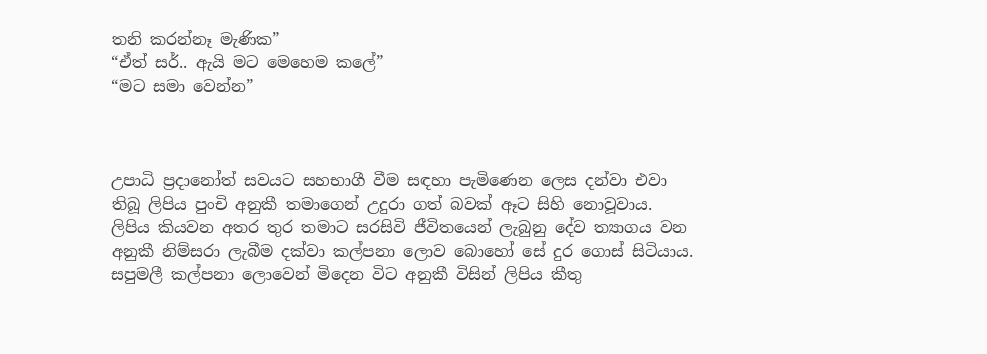තනි කරන්නෑ මැණික”
“ඒත් සර්.. ඇයි මට මෙහෙම කලේ”
“මට සමා වෙන්න”



උපාධි ප්‍රදානෝත් සවයට සහභාගී වීම සඳහා පැමිණෙන ලෙස දන්වා එවා තිබූ ලිපිය පුංචි අනුකී තමාගෙන් උදුරා ගත් බවක් ඈට සිහි නොවූවාය. ලිපිය කියවන අතර තුර තමාට සරසිවි ජීවිතයෙන් ලැබුනු දේව ත්‍යාගය වන අනුකී නිම්සරා ලැබීම දක්වා කල්පනා ලොව බොහෝ සේ දුර ගොස් සිටියාය. සපුමලී කල්පන‍ා ලොවෙන් මිදෙන විට අනුකී විසින් ලිපිය කීතු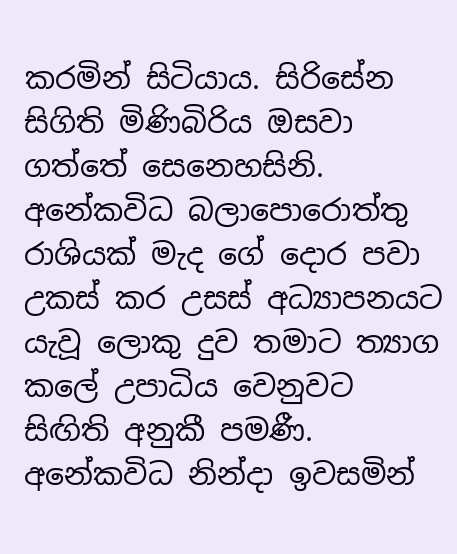කරමින් සිටියාය. සිරිසේන සිගිති මිණිබිරිය ඔසවා ගත්තේ සෙනෙහසිනි. අනේකවිධ බලාපොරොත්තු රාශියක් මැද ගේ දොර පවා උකස් කර උසස් අධ්‍යාපනයට යැවූ ලොකු දුව තමාට ත්‍යාග කලේ උපාධිය වෙනුවට සිඟිති අනුකී පමණී. අනේකවිධ නින්දා ඉවසමින්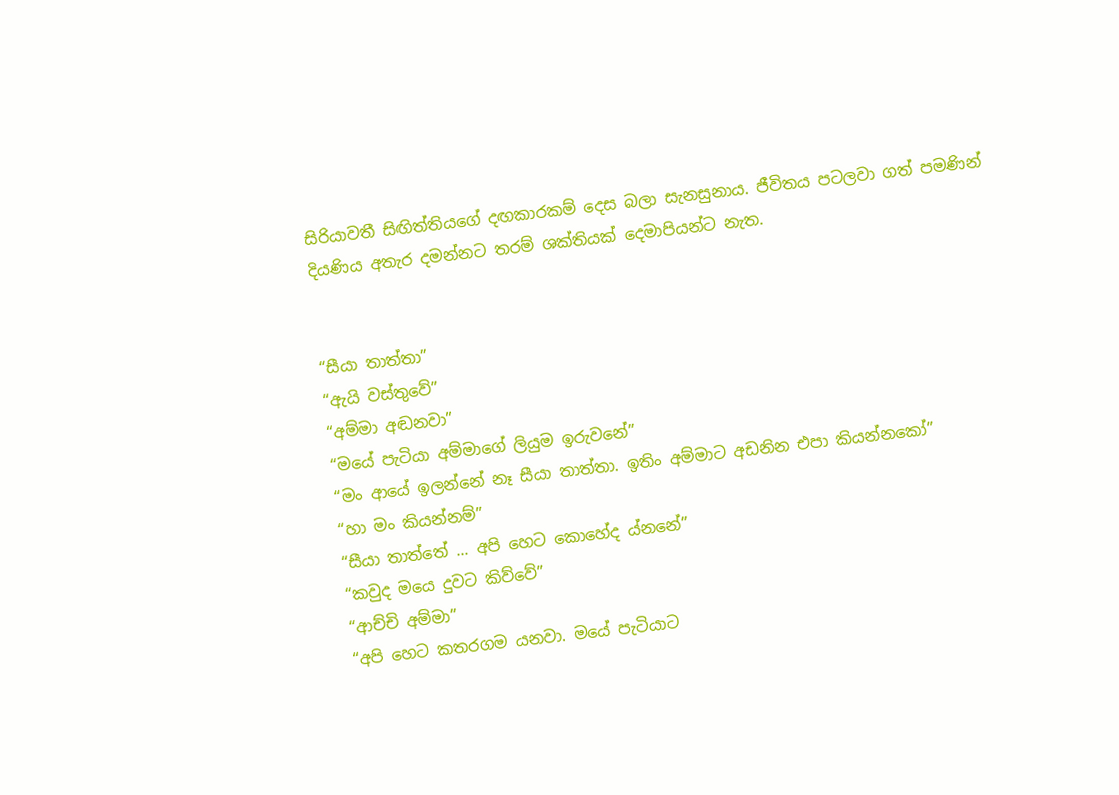සිරියාවතී සිඟිත්තියගේ දඟකාරකම් දෙස බලා සැනසුනාය. ජීවිතය පටලවා ගත් පමණින් දියණිය අතැර දමන්නට තරම් ශක්තියක් දෙමාපියන්ට නැත.


“සීයා තාත්තා”
“ඇයි වස්තුවේ”
“අම්මා අඬනවා”
“මයේ පැටියා අම්මාගේ ලියුම ඉරුවනේ”
“මං ආයේ ඉලන්නේ නෑ සීයා තාත්තා. ඉතිං අම්මාට අඩනින එප‍ා කියන්නකෝ”
“හා මං කියන්නම්”
“සීයා තාත්තේ ... අපි හෙට කොහේද ය්නනේ”
“කවුද මයෙ දුවට කිව්වේ”
“ආච්චි අම්මා”
“අපි හෙට කතරගම යනවා. මයේ පැටියාට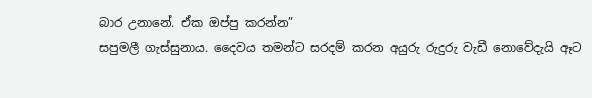බාර උනානේ. ඒක ඔප්පු කරන්න”
සපුමලී ගැස්සුනාය. දෛවය තමන්ට සරදම් කරන අයුරු රුදුරු වැඩී නොවේදැයි ඈට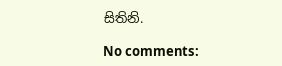සිතිනි.

No comments: